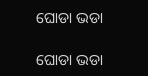ଘୋଡା ଭଡା

ଘୋଡା ଭଡା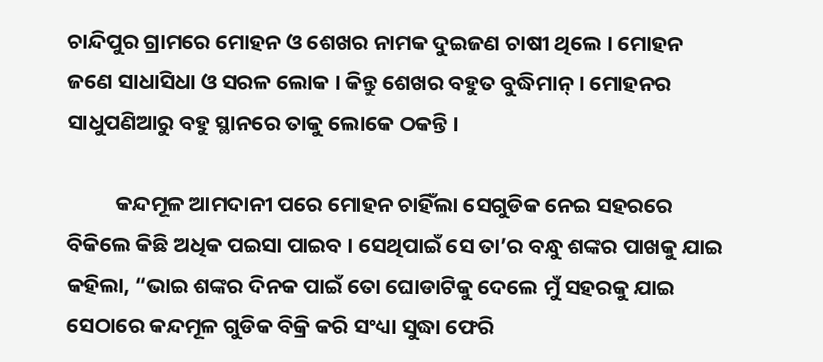ଚାନ୍ଦିପୁର ଗ୍ରାମରେ ମୋହନ ଓ ଶେଖର ନାମକ ଦୁଇଜଣ ଚାଷୀ ଥିଲେ । ମୋହନ ଜଣେ ସାଧାସିଧା ଓ ସରଳ ଲୋକ । କିନ୍ତୁ ଶେଖର ବହୁତ ବୁଦ୍ଧିମାନ୍ । ମୋହନର ସାଧୁପଣିଆରୁ ବହୁ ସ୍ଥାନରେ ତାକୁ ଲୋକେ ଠକନ୍ତି ।

          କନ୍ଦମୂଳ ଆମଦାନୀ ପରେ ମୋହନ ଚାହିଁଲା ସେଗୁଡିକ ନେଇ ସହରରେ ବିକିଲେ କିଛି ଅଧିକ ପଇସା ପାଇବ । ସେଥିପାଇଁ ସେ ତା’ର ବନ୍ଧୁ ଶଙ୍କର ପାଖକୁ ଯାଇ କହିଲା, “ଭାଇ ଶଙ୍କର ଦିନକ ପାଇଁ ତୋ ଘୋଡାଟିକୁ ଦେଲେ ମୁଁ ସହରକୁ ଯାଇ ସେଠାରେ କନ୍ଦମୂଳ ଗୁଡିକ ବିକ୍ରି କରି ସଂଧ୍ୟା ସୁଦ୍ଧା ଫେରି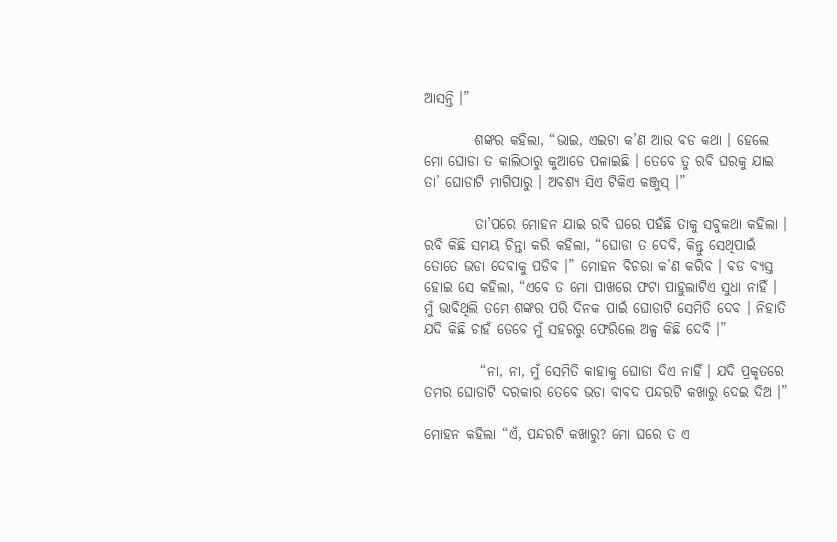ଆସନ୍ତି ।”

         ଶଙ୍କର କହିଲା, “ଭାଇ, ଏଇଟା କ’ଣ ଆଉ ବଡ କଥା । ହେଲେ ମୋ ଘୋଡା ତ କାଲିଠାରୁ କୁଆଡେ ପଳାଇଛି । ତେବେ ତୁ ରବି ଘରକୁ ଯାଇ ତା’ ଘୋଡାଟି ମାଗିପାରୁ । ଅବଶ୍ୟ ସିଏ ଟିକିଏ କଞ୍ଜୁସ୍ ।”

         ତା’ପରେ ମୋହନ ଯାଇ ରବି ଘରେ ପହଁଛି ତାକୁ ସବୁକଥା କହିଲା । ରବି କିଛି ସମୟ ଚିନ୍ତା କରି କହିଲା, “ଘୋଡା ତ ଦେବି, କିନ୍ତୁ ସେଥିପାଇଁ ତୋତେ ଭଡା ଦେବାକୁ ପଡିବ ।” ମୋହନ ବିଚରା କ’ଣ କରିବ । ବଡ ବ୍ୟସ୍ତ ହୋଇ ସେ କହିଲା, “ଏବେ ତ ମୋ ପାଖରେ ଫଟା ପାହୁଲାଟିଏ ସୁଧା ନାହିଁ । ମୁଁ ଭାବିଥିଲି ତମେ ଶଙ୍କର ପରି ଦିନକ ପାଇଁ ଘୋଡାଟି ସେମିତି ଦେବ । ନିହାତି ଯଦି କିଛି ଚାହଁ ତେବେ ମୁଁ ସହରରୁ ଫେରିଲେ ଅଳ୍ପ କିଛି ଦେବି ।”

          “ନା, ନା, ମୁଁ ସେମିତି କାହାକୁ ଘୋଡା ଦିଏ ନାହିଁ । ଯଦି ପ୍ରକୃତରେ ତମର ଘୋଡାଟି ଦରକାର ତେବେ ଭଡା ବାବଦ ପନ୍ଦରଟି କଖାରୁ ଦେଇ ଦିଅ ।”

ମୋହନ କହିଲା “ଏଁ, ପନ୍ଦରଟି କଖାରୁ? ମୋ ଘରେ ତ ଏ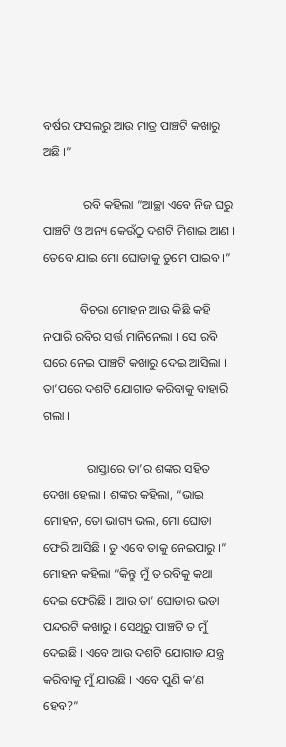ବର୍ଷର ଫସଲରୁ ଆଉ ମାତ୍ର ପାଞ୍ଚଟି କଖାରୁ ଅଛି ।”

             ରବି କହିଲା “ଆଚ୍ଛା ଏବେ ନିଜ ଘରୁ ପାଞ୍ଚଟି ଓ ଅନ୍ୟ କେଉଁଠୁ ଦଶଟି ମିଶାଇ ଆଣ । ତେବେ ଯାଇ ମୋ ଘୋଡାକୁ ତୁମେ ପାଇବ ।”

            ବିଚରା ମୋହନ ଆଉ କିଛି କହି ନପାରି ରବିର ସର୍ତ୍ତ ମାନିନେଲା । ସେ ରବି ଘରେ ନେଇ ପାଞ୍ଚଟି କଖାରୁ ଦେଇ ଆସିଲା । ତା’ପରେ ଦଶଟି ଯୋଗାଡ କରିବାକୁ ବାହାରି ଗଲା ।

              ରାସ୍ତାରେ ତା’ର ଶଙ୍କର ସହିତ ଦେଖା ହେଲା । ଶଙ୍କର କହିଲା, “ଭାଇ ମୋହନ, ତୋ ଭାଗ୍ୟ ଭଲ, ମୋ ଘୋଡା ଫେରି ଆସିଛି । ତୁ ଏବେ ତାକୁ ନେଇପାରୁ ।” ମୋହନ କହିଲା “କିନ୍ତୁ ମୁଁ ତ ରବିକୁ କଥା ଦେଇ ଫେରିଛି । ଆଉ ତା’ ଘୋଡାର ଭଡା ପନ୍ଦରଟି କଖାରୁ । ସେଥିରୁ ପାଞ୍ଚଟି ତ ମୁଁ ଦେଇଛି । ଏବେ ଆଉ ଦଶଟି ଯୋଗାଡ ଯନ୍ତ୍ର କରିବାକୁ ମୁଁ ଯାଉଛି । ଏବେ ପୁଣି କ’ଣ ହେବ?”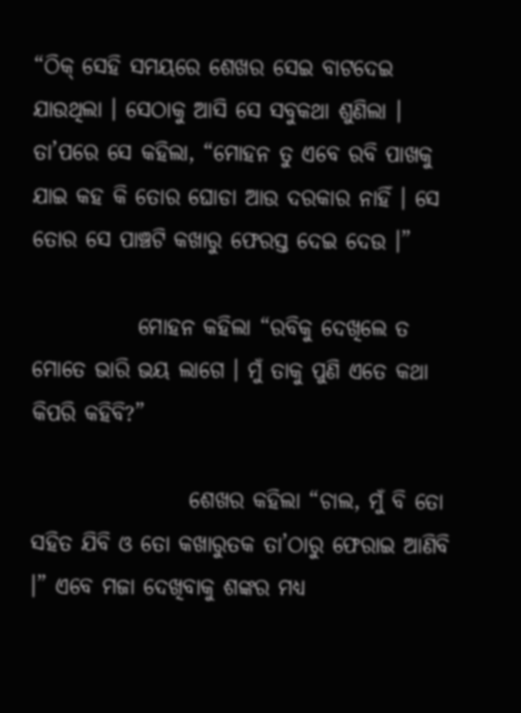“ଠିକ୍ ସେହି ସମୟରେ ଶେଖର ସେଇ ବାଟଦେଇ ଯାଉଥିଲା । ସେଠାକୁ ଆସି ସେ ସବୁକଥା ଶୁଣିଲା । ତା’ପରେ ସେ କହିଲା, “ମୋହନ ତୁ ଏବେ ରବି ପାଖକୁ ଯାଇ କହ କି ତୋର ଘୋଡା ଆଉ ଦରକାର ନାହିଁ । ସେ ତୋର ସେ ପାଞ୍ଚଟି କଖାରୁ ଫେରସ୍ତ ଦେଇ ଦେଉ ।”

            ମୋହନ କହିଲା “ରବିକୁ ଦେଖିଲେ ତ ମୋତେ ଭାରି ଭୟ ଲାଗେ । ମୁଁ ତାକୁ ପୁଣି ଏତେ କଥା କିପରି କହିବି?”

                  ଶେଖର କହିଲା “ଚାଲ, ମୁଁ ବି ତୋ ସହିତ ଯିବି ଓ ତୋ କଖାରୁତକ ତା’ଠାରୁ ଫେରାଇ ଆଣିବି ।” ଏବେ ମଜା ଦେଖିବାକୁ ଶଙ୍କର ମଧ୍ୟ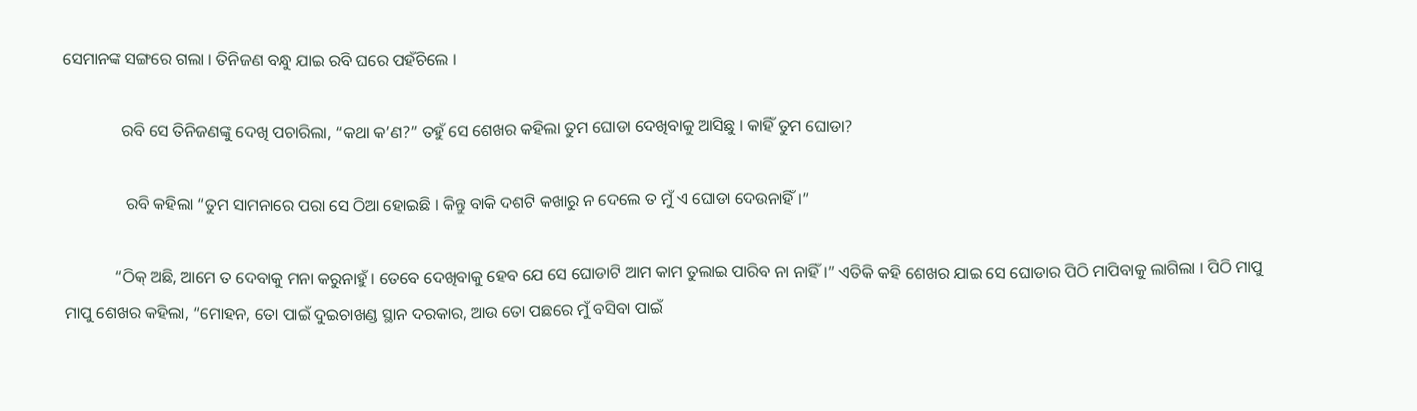ସେମାନଙ୍କ ସଙ୍ଗରେ ଗଲା । ତିନିଜଣ ବନ୍ଧୁ ଯାଇ ରବି ଘରେ ପହଁଚିଲେ ।

              ରବି ସେ ତିନିଜଣଙ୍କୁ ଦେଖି ପଚାରିଲା, “କଥା କ’ଣ?” ତହୁଁ ସେ ଶେଖର କହିଲା ତୁମ ଘୋଡା ଦେଖିବାକୁ ଆସିଛୁ । କାହିଁ ତୁମ ଘୋଡା?

               ରବି କହିଲା “ତୁମ ସାମନାରେ ପରା ସେ ଠିଆ ହୋଇଛି । କିନ୍ତୁ ବାକି ଦଶଟି କଖାରୁ ନ ଦେଲେ ତ ମୁଁ ଏ ଘୋଡା ଦେଉନାହିଁ ।”

            “ଠିକ୍ ଅଛି, ଆମେ ତ ଦେବାକୁ ମନା କରୁନାହୁଁ । ତେବେ ଦେଖିବାକୁ ହେବ ଯେ ସେ ଘୋଡାଟି ଆମ କାମ ତୁଲାଇ ପାରିବ ନା ନାହିଁ ।” ଏତିକି କହି ଶେଖର ଯାଇ ସେ ଘୋଡାର ପିଠି ମାପିବାକୁ ଲାଗିଲା । ପିଠି ମାପୁ ମାପୁ ଶେଖର କହିଲା, “ମୋହନ, ତୋ ପାଇଁ ଦୁଇଚାଖଣ୍ଡ ସ୍ଥାନ ଦରକାର, ଆଉ ତୋ ପଛରେ ମୁଁ ବସିବା ପାଇଁ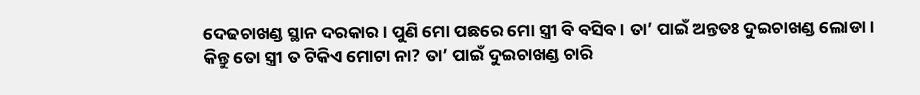ଦେଢଚାଖଣ୍ଡ ସ୍ଥାନ ଦରକାର । ପୁଣି ମୋ ପଛରେ ମୋ ସ୍ତ୍ରୀ ବି ବସିବ । ତା’ ପାଇଁ ଅନ୍ତତଃ ଦୁଇଚାଖଣ୍ଡ ଲୋଡା । କିନ୍ତୁ ତୋ ସ୍ତ୍ରୀ ତ ଟିକିଏ ମୋଟା ନା? ତା’ ପାଇଁ ଦୁଇଚାଖଣ୍ଡ ଚାରି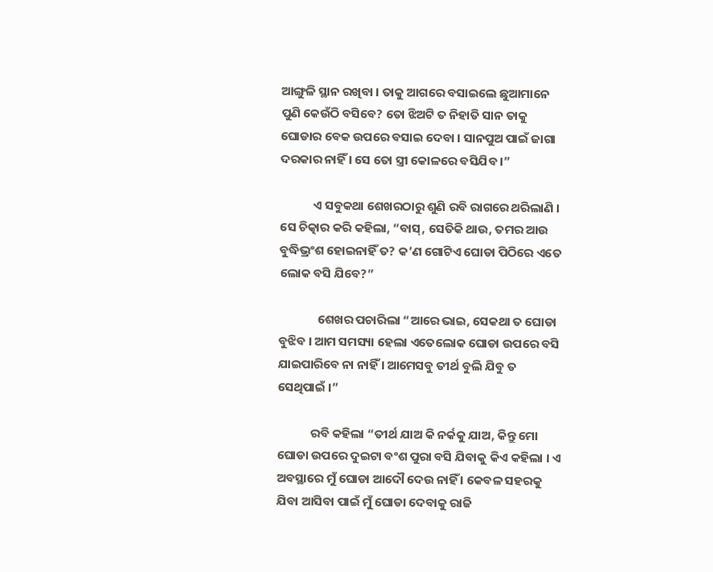ଆଙ୍ଗୁଳି ସ୍ଥାନ ରଖିବା । ତାକୁ ଆଗରେ ବସାଇଲେ ଛୁଆମାନେ ପୁଣି କେଉଁଠି ବସିବେ? ତୋ ଝିଅଟି ତ ନିହାତି ସାନ ତାକୁ ଘୋଡାର ବେକ ଉପରେ ବସାଇ ଦେବା । ସାନପୁଅ ପାଇଁ ଜାଗା ଦରକାର ନାହିଁ । ସେ ତୋ ସ୍ତ୍ରୀ କୋଳରେ ବସିଯିବ ।”

            ଏ ସବୁକଥା ଶେଖରଠାରୁ ଶୁଣି ରବି ରାଗରେ ଥରିଲାଣି । ସେ ଚିତ୍କାର କରି କହିଲା, “ବାସ୍, ସେତିକି ଥାଉ, ତମର ଆଉ ବୁଦ୍ଧିଭ୍ରଂଶ ହୋଇନାହିଁ ତ? କ’ଣ ଗୋଟିଏ ଘୋଡା ପିଠିରେ ଏତେ ଲୋକ ବସି ଯିବେ?”

              ଶେଖର ପଚାରିଲା “ଆରେ ଭାଇ, ସେକଥା ତ ଘୋଡା ବୁଝିବ । ଆମ ସମସ୍ୟା ହେଲା ଏତେଲୋକ ଘୋଡା ଉପରେ ବସି ଯାଇପାରିବେ ନା ନାହିଁ । ଆମେସବୁ ତୀର୍ଥ ବୁଲି ଯିବୁ ତ ସେଥିପାଇଁ ।”

            ରବି କହିଲା “ତୀର୍ଥ ଯାଅ କି ନର୍କକୁ ଯାଅ, କିନ୍ତୁ ମୋ ଘୋଡା ଉପରେ ଦୁଇଟା ବଂଶ ପୁରା ବସି ଯିବାକୁ କିଏ କହିଲା । ଏ ଅବସ୍ଥାରେ ମୁଁ ଘୋଡା ଆଦୌ ଦେଉ ନାହିଁ । କେବଳ ସହରକୁ ଯିବା ଆସିବା ପାଇଁ ମୁଁ ଘୋଡା ଦେବାକୁ ରାଜି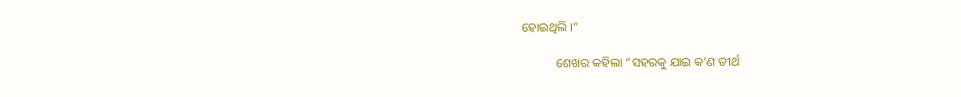ହୋଇଥିଲି ।”

           ଶେଖର କହିଲା “ସହରକୁ ଯାଇ କ’ଣ ତୀର୍ଥ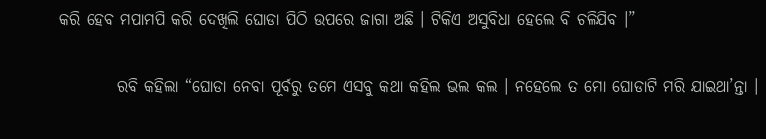କରି ହେବ ମପାମପି କରି ଦେଖିଲି ଘୋଡା ପିଠି ଉପରେ ଜାଗା ଅଛି । ଟିକିଏ ଅସୁବିଧା ହେଲେ ବି ଚଳିଯିବ ।”

         ରବି କହିଲା “ଘୋଡା ନେବା ପୂର୍ବରୁ ତମେ ଏସବୁ କଥା କହିଲ ଭଲ କଲ । ନହେଲେ ତ ମୋ ଘୋଡାଟି ମରି ଯାଇଥା’ନ୍ତା ।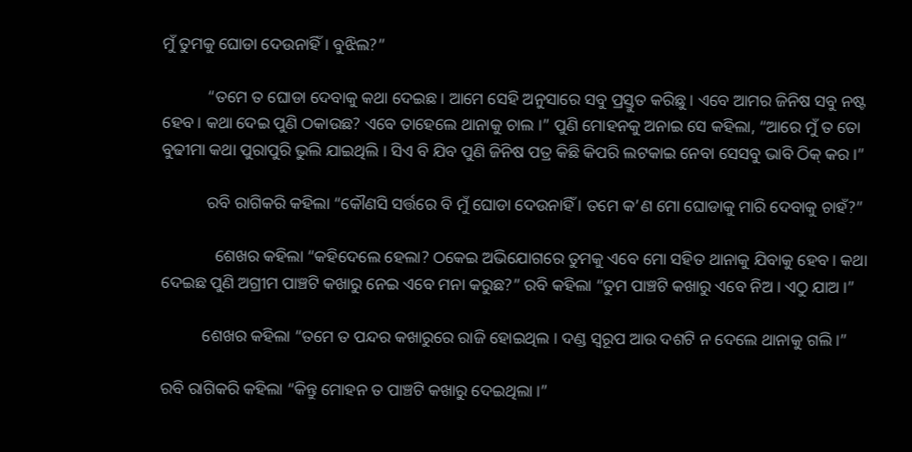ମୁଁ ତୁମକୁ ଘୋଡା ଦେଉନାହିଁ । ବୁଝିଲ?”

           “ତମେ ତ ଘୋଡା ଦେବାକୁ କଥା ଦେଇଛ । ଆମେ ସେହି ଅନୁସାରେ ସବୁ ପ୍ରସ୍ତୁତ କରିଛୁ । ଏବେ ଆମର ଜିନିଷ ସବୁ ନଷ୍ଟ ହେବ । କଥା ଦେଇ ପୁଣି ଠକାଉଛ? ଏବେ ତାହେଲେ ଥାନାକୁ ଚାଲ ।” ପୁଣି ମୋହନକୁ ଅନାଇ ସେ କହିଲା, “ଆରେ ମୁଁ ତ ତୋ ବୁଢୀମା କଥା ପୁରାପୁରି ଭୁଲି ଯାଇଥିଲି । ସିଏ ବି ଯିବ ପୁଣି ଜିନିଷ ପତ୍ର କିଛି କିପରି ଲଟକାଇ ନେବା ସେସବୁ ଭାବି ଠିକ୍ କର ।”

           ରବି ରାଗିକରି କହିଲା “କୌଣସି ସର୍ତ୍ତରେ ବି ମୁଁ ଘୋଡା ଦେଉନାହିଁ । ତମେ କ’ଣ ମୋ ଘୋଡାକୁ ମାରି ଦେବାକୁ ଚାହଁ?”

             ଶେଖର କହିଲା “କହିଦେଲେ ହେଲା? ଠକେଇ ଅଭିଯୋଗରେ ତୁମକୁ ଏବେ ମୋ ସହିତ ଥାନାକୁ ଯିବାକୁ ହେବ । କଥା ଦେଇଛ ପୁଣି ଅଗ୍ରୀମ ପାଞ୍ଚଟି କଖାରୁ ନେଇ ଏବେ ମନା କରୁଛ?” ରବି କହିଲା “ତୁମ ପାଞ୍ଚଟି କଖାରୁ ଏବେ ନିଅ । ଏଠୁ ଯାଅ ।”

          ଶେଖର କହିଲା “ତମେ ତ ପନ୍ଦର କଖାରୁରେ ରାଜି ହୋଇଥିଲ । ଦଣ୍ଡ ସ୍ୱରୂପ ଆଉ ଦଶଟି ନ ଦେଲେ ଥାନାକୁ ଗଲି ।”

ରବି ରାଗିକରି କହିଲା “କିନ୍ତୁ ମୋହନ ତ ପାଞ୍ଚଟି କଖାରୁ ଦେଇଥିଲା ।”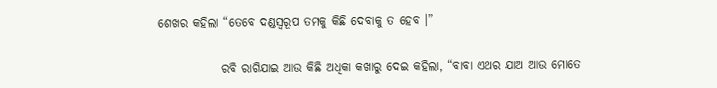ଶେଖର କହିଲା “ତେବେ ଦଣ୍ଡସ୍ୱରୂପ ତମକୁ କିଛି ଦେବାକୁ ତ ହେବ ।”

             ରବି ରାଗିଯାଇ ଆଉ କିଛି ଅଧିକା କଖାରୁ ଦେଇ କହିଲା, “ବାବା ଏଥର ଯାଅ ଆଉ ମୋତେ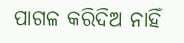ପାଗଳ କରିଦିଅ ନାହିଁ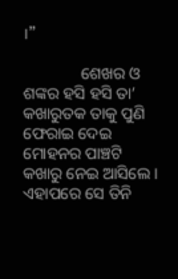।”

              ଶେଖର ଓ ଶଙ୍କର ହସି ହସି ତା’ କଖାରୁତକ ତାକୁ ପୁଣି ଫେରାଇ ଦେଇ ମୋହନର ପାଞ୍ଚଟି କଖାରୁ ନେଇ ଆସିଲେ । ଏହାପରେ ସେ ତିନି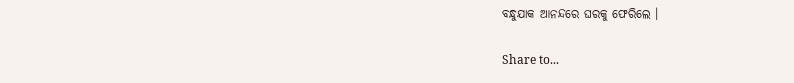ବନ୍ଧୁଯାକ ଆନନ୍ଦରେ ଘରକୁ ଫେରିଲେ ।

Share to...